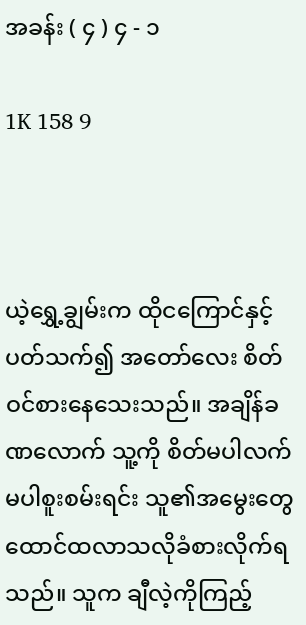အခန်း ( ၄ ) ၄ - ၁

1K 158 9



ယဲ့ရွှေ့ချွမ်းက ထိုငကြောင်နှင့်ပတ်သက်၍ အတော်လေး စိတ်ဝင်စားနေသေးသည်။ အချိန်ခဏ‌လောက် သူ့ကို‌ စိတ်မပါလက်မပါစူးစမ်းရင်း သူ၏အ‌မွေးတွေထောင်ထလာသလိုခံစားလိုက်ရသည်။ သူက ချီလဲ့ကိုကြည့်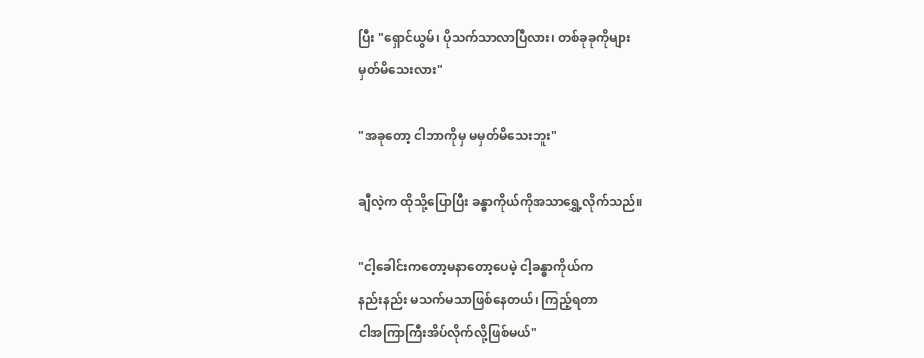ပြီး "ရှောင်ယွမ်၊ ပိုသက်သာလာပြီလား၊ တစ်ခုခုကိုများ
မှတ်မိသေးလား"

"အခုတော့ ငါဘာကိုမှ မမှတ်မိသေးဘူး"

ချီလဲ့က ထိုသို့ပြောပြီး ခန္ဓာကိုယ်ကိုအသာရွှေ့လိုက်သည်။

"ငါ့ခေါင်းကတော့မနာတော့ပေမဲ့ ငါ့ခန္ဓာကိုယ်က
နည်းနည်း မသက်မသာဖြစ်နေတယ်၊ ကြည့်ရတာ
ငါအကြာကြီးအိပ်လိုက်လို့ဖြစ်မယ်"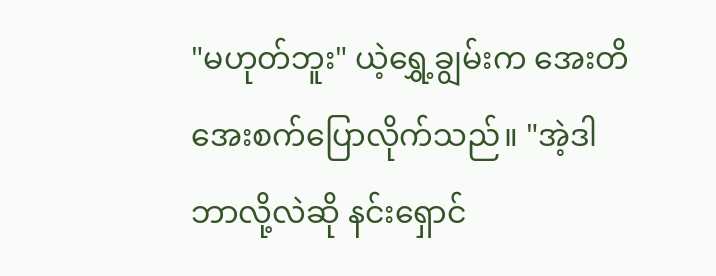"မဟုတ်ဘူး" ယဲ့ရွှေ့ချွမ်းက အေးတိအေးစက်ပြောလိုက်သည်။ "အဲ့ဒါဘာလို့လဲဆို နင်းရှောင်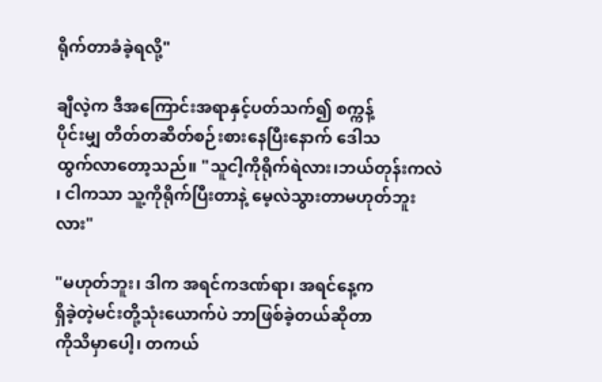ရိုက်တာခံခဲ့ရလို့"

ချီလဲ့က ဒီအကြောင်းအရာနှင့်ပတ်သက်၍ စက္ကန့်
ပိုင်းမျှ တိတ်တဆိတ်စဉ်းစားနေပြီးနောက် ဒေါသ
ထွက်လာတော့သည်။ "သူငါ့ကိုရိုက်ရဲလား၊ဘယ်တုန်းကလဲ ၊ ငါကသာ သူ့ကိုရိုက်ပြီးတာနဲ့ မေ့လဲသွားတာမဟုတ်ဘူးလား"

"မဟုတ်ဘူး၊ ဒါက အရင်ကဒဏ်ရာ၊ အရင်နေ့က
ရှိခဲ့တဲ့မင်းတို့သုံးယောက်ပဲ ဘာဖြစ်ခဲ့တယ်ဆိုတာ
ကိုသိမှာပေါ့၊ တကယ်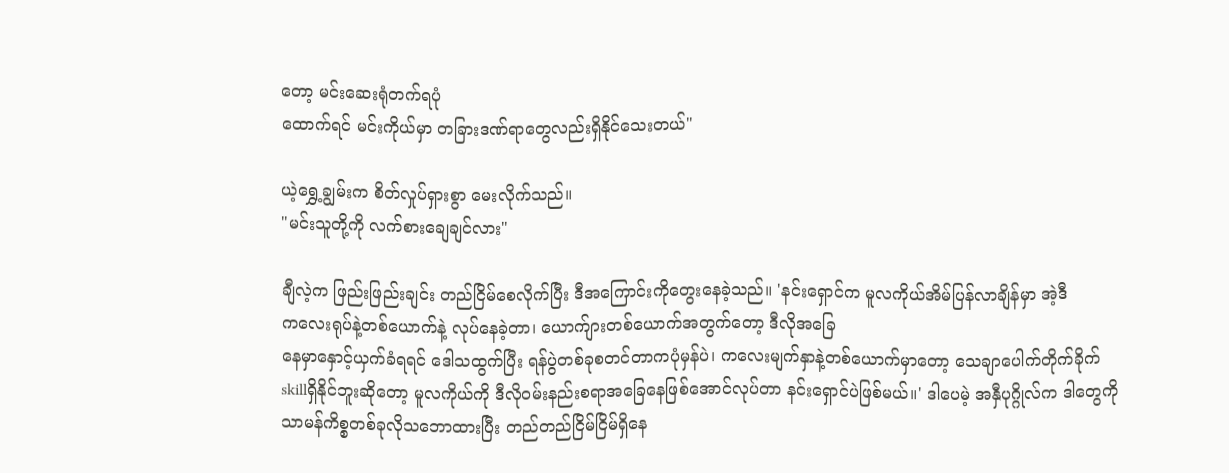တော့ မင်းဆေးရုံတက်ရပုံ
ထောက်ရင် မင်းကိုယ်မှာ တခြားဒဏ်ရာတွေလည်းရှိနိုင်သေးတယ်"

ယဲ့ရွှေ့ချွမ်းက စိတ်လှုပ်ရှားစွာ မေးလိုက်သည်။
"မင်းသူတို့ကို လက်စားချေချင်လား"

ချီလဲ့က ဖြည်းဖြည်းချင်း တည်ငြိမ်စေလိုက်ပြီး ဒီအကြောင်းကိုတွေးနေခဲ့သည်။ 'နင်းရှောင်က မူလကိုယ်အိမ်ပြန်လာချိန်မှာ အဲ့ဒီ
ကလေးရုပ်နဲ့တစ်ယောက်နဲ့ လုပ်နေခဲ့တာ၊ ယောက်ျားတစ်ယောက်အတွက်တော့ ဒီလိုအခြေ
နေမှာနှောင့်ယှက်ခံရရင် ဒေါသထွက်ပြီး ရန်ပွဲတစ်ခုစတင်တာကပုံမှန်ပဲ၊ ကလေးမျက်နှာနဲ့တစ်ယောက်မှာတော့ သေချာပေါက်တိုက်ခိုက် skillရှိနိုင်ဘူးဆိုတော့ မူလကိုယ်ကို ဒီလိုဝမ်းနည်းစရာအခြေနေဖြစ်အောင်လုပ်တာ နင်းရှောင်ပဲဖြစ်မယ်။' ဒါပေမဲ့ အနှီပုဂ္ဂိုလ်က ဒါတွေကိုသာမန်ကိစ္စတစ်ခုလိုသဘောထားပြီး တည်တည်ငြိမ်ငြိမ်ရှိနေ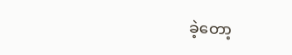ခဲ့တော့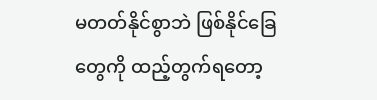မတတ်နိုင်စွာဘဲ ဖြစ်နိုင်ခြေတွေကို ထည့်တွက်ရတော့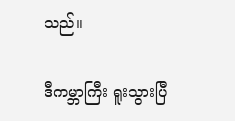သည်။

ဒီကမ္ဘာကြီး ရူးသွားပြီ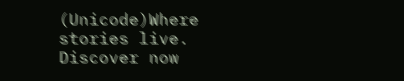(Unicode)Where stories live. Discover now